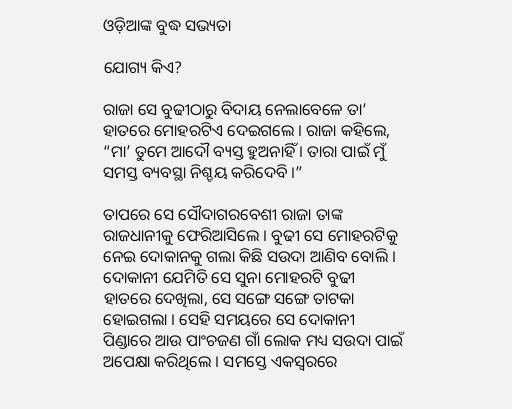ଓଡ଼ିଆଙ୍କ ବୁଦ୍ଧ ସଭ୍ୟତା

ଯୋଗ୍ୟ କିଏ?

ରାଜା ସେ ବୁଢୀଠାରୁ ବିଦାୟ ନେଲାବେଳେ ତା’ ହାତରେ ମୋହରଟିଏ ଦେଇଗଲେ । ରାଜା କହିଲେ, “ମା’ ତୁମେ ଆଦୌ ବ୍ୟସ୍ତ ହୁଅନାହିଁ । ତାରା ପାଇଁ ମୁଁ ସମସ୍ତ ବ୍ୟବସ୍ଥା ନିଶ୍ଚୟ କରିଦେବି ।”

ତାପରେ ସେ ସୌଦାଗରବେଶୀ ରାଜା ତାଙ୍କ ରାଜଧାନୀକୁ ଫେରିଆସିଲେ । ବୁଢୀ ସେ ମୋହରଟିକୁ ନେଇ ଦୋକାନକୁ ଗଲା କିଛି ସଉଦା ଆଣିବ ବୋଲି । ଦୋକାନୀ ଯେମିତି ସେ ସୁନା ମୋହରଟି ବୁଢୀ ହାତରେ ଦେଖିଲା, ସେ ସଙ୍ଗେ ସଙ୍ଗେ ତାଟକା ହୋଇଗଲା । ସେହି ସମୟରେ ସେ ଦୋକାନୀ ପିଣ୍ଡାରେ ଆଉ ପାଂଚଜଣ ଗାଁ ଲୋକ ମଧ୍ୟ ସଉଦା ପାଇଁ ଅପେକ୍ଷା କରିଥିଲେ । ସମସ୍ତେ ଏକସ୍ୱରରେ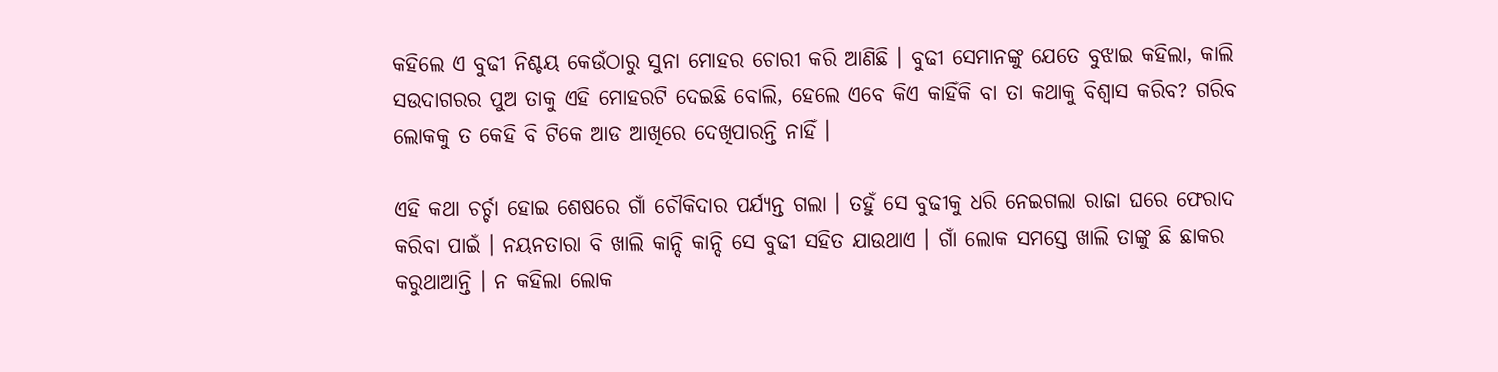କହିଲେ ଏ ବୁଢୀ ନିଶ୍ଚୟ କେଉଁଠାରୁ ସୁନା ମୋହର ଚୋରୀ କରି ଆଣିଛି । ବୁଢୀ ସେମାନଙ୍କୁ ଯେତେ ବୁଝାଇ କହିଲା, କାଲି ସଉଦାଗରର ପୁଅ ତାକୁ ଏହି ମୋହରଟି ଦେଇଛି ବୋଲି, ହେଲେ ଏବେ କିଏ କାହିଁକି ବା ତା କଥାକୁ ବିଶ୍ୱାସ କରିବ? ଗରିବ ଲୋକକୁ ତ କେହି ବି ଟିକେ ଆଡ ଆଖିରେ ଦେଖିପାରନ୍ତି ନାହିଁ ।

ଏହି କଥା ଚର୍ଚ୍ଚା ହୋଇ ଶେଷରେ ଗାଁ ଚୌକିଦାର ପର୍ଯ୍ୟନ୍ତ ଗଲା । ତହୁଁ ସେ ବୁଢୀକୁ ଧରି ନେଇଗଲା ରାଜା ଘରେ ଫେରାଦ କରିବା ପାଇଁ । ନୟନତାରା ବି ଖାଲି କାନ୍ଦି କାନ୍ଦି ସେ ବୁଢୀ ସହିତ ଯାଉଥାଏ । ଗାଁ ଲୋକ ସମସ୍ତେ ଖାଲି ତାଙ୍କୁ ଛି ଛାକର କରୁଥାଆନ୍ତି । ନ କହିଲା ଲୋକ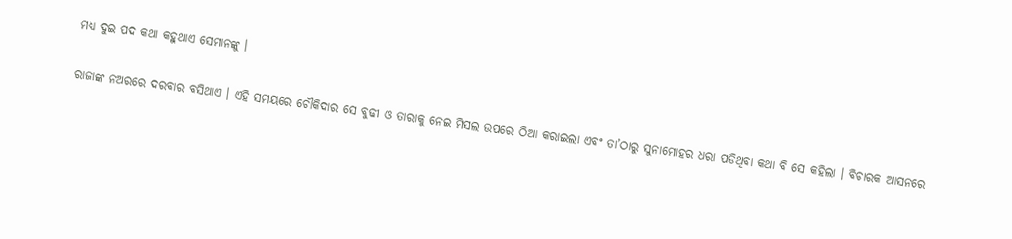ମଧ୍ୟ ଦୁଇ ପଦ କଥା କହୁଥାଏ ସେମାନଙ୍କୁ ।

ରାଜାଙ୍କ ନଅରରେ ଦରବାର ବସିଥାଏ । ଏହି ସମୟରେ ଚୌକିଦାର ସେ ବୁଢୀ ଓ ତାରାକୁ ନେଇ ମିସଲ ଉପରେ ଠିଆ କରାଇଲା ଏବଂ ତା’ଠାରୁ ସୁନାମୋହର ଧରା ପଡିଥିବା କଥା ବି ସେ କହିଲା । ବିଚାରକ ଆସନରେ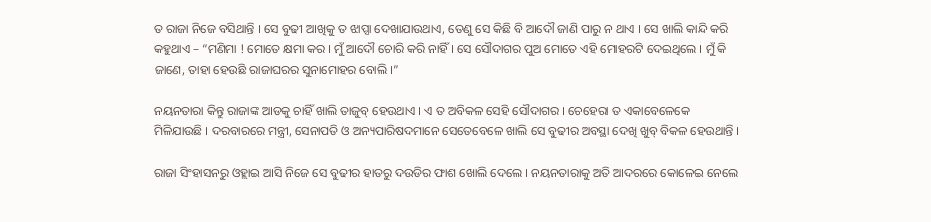ତ ରାଜା ନିଜେ ବସିଥାନ୍ତି । ସେ ବୁଢୀ ଆଖିକୁ ତ ଝାପ୍ସା ଦେଖାଯାଉଥାଏ, ତେଣୁ ସେ କିଛି ବି ଆଦୌ ଜାଣି ପାରୁ ନ ଥାଏ । ସେ ଖାଲି କାନ୍ଦି କରି କହୁଥାଏ – “ମଣିମା ! ମୋତେ କ୍ଷମା କର । ମୁଁ ଆଦୌ ଚୋରି କରି ନାହିଁ । ସେ ସୌଦାଗର ପୁଅ ମୋତେ ଏହି ମୋହରଟି ଦେଇଥିଲେ । ମୁଁ କି ଜାଣେ, ତାହା ହେଉଛି ରାଜାଘରର ସୁନାମୋହର ବୋଲି ।”

ନୟନତାରା କିନ୍ତୁ ରାଜାଙ୍କ ଆଡକୁ ଚାହିଁ ଖାଲି ତାଜୁବ୍ ହେଉଥାଏ । ଏ ତ ଅବିକଳ ସେହି ସୌଦାଗର । ଚେହେରା ତ ଏକାବେଳେକେ ମିଳିଯାଉଛି । ଦରବାରରେ ମନ୍ତ୍ରୀ, ସେନାପତି ଓ ଅନ୍ୟପାରିଷଦମାନେ ସେତେବେଳେ ଖାଲି ସେ ବୁଢୀର ଅବସ୍ଥା ଦେଖି ଖୁବ୍ ବିକଳ ହେଉଥାନ୍ତି ।

ରାଜା ସିଂହାସନରୁ ଓହ୍ଲାଇ ଆସି ନିଜେ ସେ ବୁଢୀର ହାତରୁ ଦଉଡିର ଫାଶ ଖୋଲି ଦେଲେ । ନୟନତାରାକୁ ଅତି ଆଦରରେ କୋଳେଇ ନେଲେ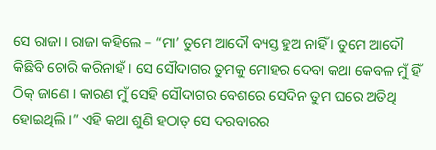ସେ ରାଜା । ରାଜା କହିଲେ – “ମା’ ତୁମେ ଆଦୌ ବ୍ୟସ୍ତ ହୁଅ ନାହିଁ । ତୁମେ ଆଦୌ କିଛିବି ଚୋରି କରିନାହଁ । ସେ ସୌଦାଗର ତୁମକୁ ମୋହର ଦେବା କଥା କେବଳ ମୁଁ ହିଁ ଠିକ୍ ଜାଣେ । କାରଣ ମୁଁ ସେହି ସୌଦାଗର ବେଶରେ ସେଦିନ ତୁମ ଘରେ ଅତିଥି ହୋଇଥିଲି ।” ଏହି କଥା ଶୁଣି ହଠାତ୍ ସେ ଦରବାରର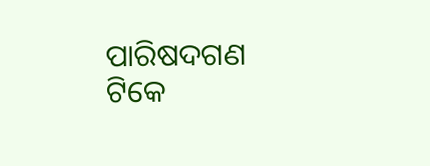ପାରିଷଦଗଣ ଟିକେ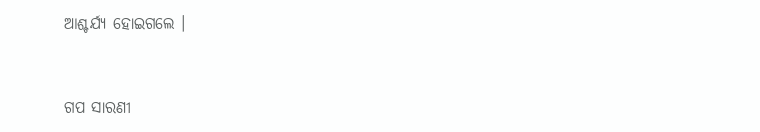ଆଶ୍ଚର୍ଯ୍ୟ ହୋଇଗଲେ ।


ଗପ ସାରଣୀ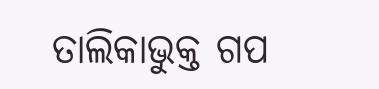ତାଲିକାଭୁକ୍ତ ଗପ